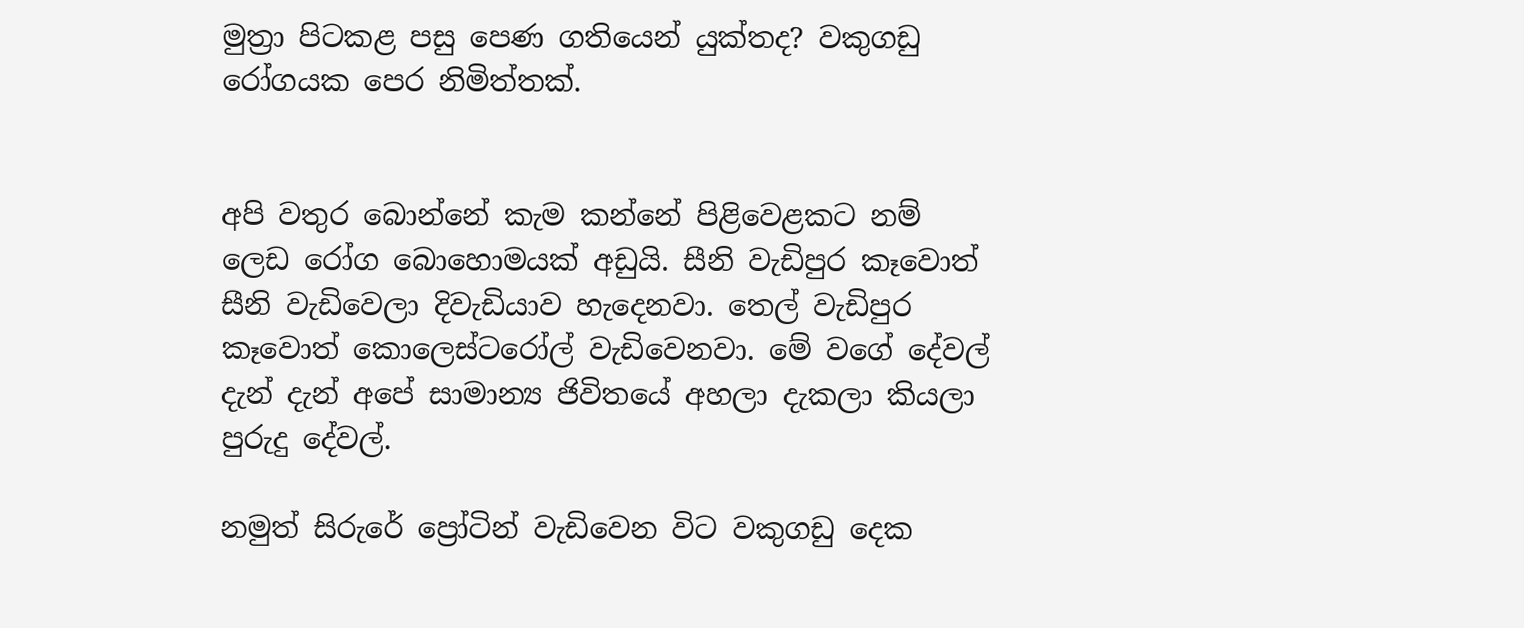මුත්‍රා පිටකළ පසු පෙණ ගතියෙන් යුක්තද? වකුගඩු රෝගයක පෙර නිමිත්තක්.


අපි වතුර බොන්නේ කැම කන්නේ පිළිවෙළකට නම් ලෙඩ රෝග බොහොමයක් අඩුයි. සීනි වැඩිපුර කෑවොත් සීනි වැඩිවෙලා දිවැඩියාව හැදෙනවා. තෙල් වැඩිපුර කෑවොත් කොලෙස්ටරෝල් වැඩිවෙනවා. මේ වගේ දේවල් දැන් දැන් අපේ සාමාන්‍ය ජිවිතයේ අහලා දැකලා කියලා පුරුදු දේවල්.

නමුත් සිරුරේ ප්‍රෝටින් වැඩිවෙන විට වකුගඩු දෙක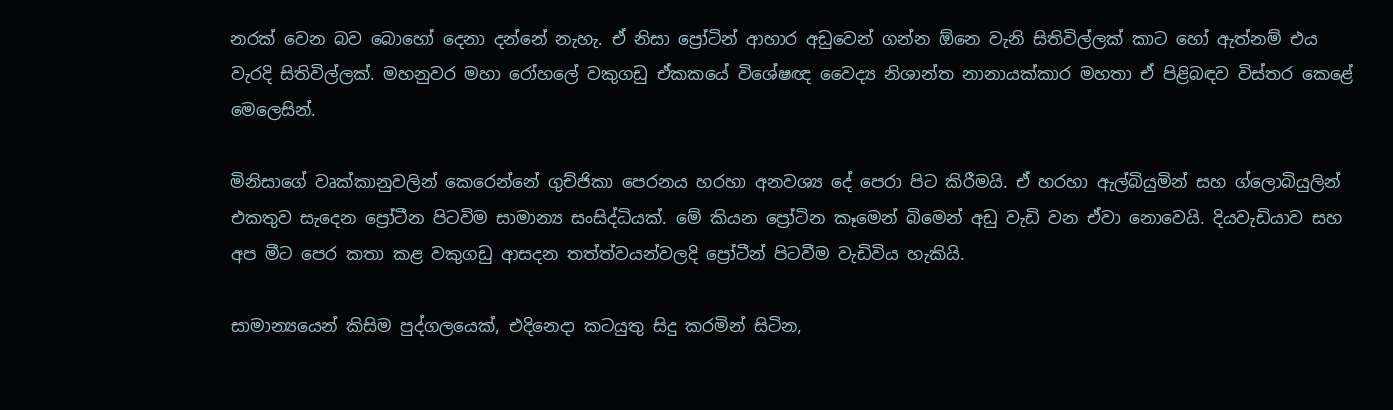නරක් වෙන බව බොහෝ දෙනා දන්නේ නැහැ. ඒ නිසා ප්‍රෝටින් ආහාර අඩුවෙන් ගන්න ඕනෙ වැනි සිතිවිල්ලක් කාට හෝ ඇත්නම් එය වැරදි සිතිවිල්ලක්. මහනුවර මහා රෝහලේ වකුගඩු ඒකකයේ විශේෂඥ වෛද්‍ය නිශාන්ත නානායක්කාර මහතා ඒ පිළිබඳව විස්තර කෙළේ මෙලෙසින්.

මිනිසාගේ වෘක්කානුවලින් කෙරෙන්නේ ගුච්ජිකා පෙරනය හරහා අනවශ්‍ය දේ පෙරා පිට කිරීමයි. ඒ හරහා ඇල්බියුමින් සහ ග්ලොබියුලින් එකතුව සැදෙන ප්‍රෝටීන පිටවිම සාමාන්‍ය සංසිද්ධියක්. මේ කියන ප්‍රෝටින කෑමෙන් බිමෙන් අඩු වැඩි වන ඒවා නොවෙයි. දියවැඩියාව සහ අප මීට පෙර කතා කළ වකුගඩු ආසදන තත්ත්වයන්වලදි ප්‍රෝටීන් පිටවීම වැඩිවිය හැකියි.

සාමාන්‍යයෙන් කිසිම පුද්ගලයෙක්, එදිනෙදා කටයුතු සිදු කරමින් සිටින,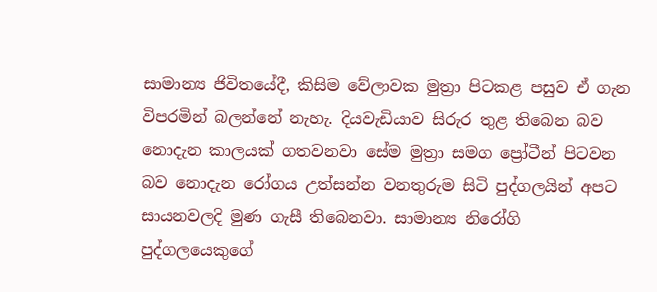සාමාන්‍ය ජිවිතයේදී, කිසිම වේලාවක මුත්‍රා පිටකළ පසුව ඒ ගැන විපරමින් බලන්නේ නැහැ. දියවැඩියාව සිරුර තුළ තිබෙන බව නොදැන කාලයක් ගතවනවා සේම මුත්‍රා සමග ප්‍රෝටීන් පිටවන බව නොදැන රෝගය උත්සන්න වනතුරුම සිටි පුද්ගලයින් අපට සායනවලදි මුණ ගැසී තිබෙනවා. සාමාන්‍ය නිරෝගි පුද්ගලයෙකුගේ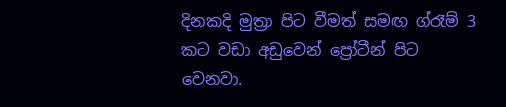දිනකදි මුත්‍රා පිට වීමත් සමඟ ග්රෑම් 3 කට වඩා අඩුවෙන් ප්‍රෝටීන් පිට වෙනවා.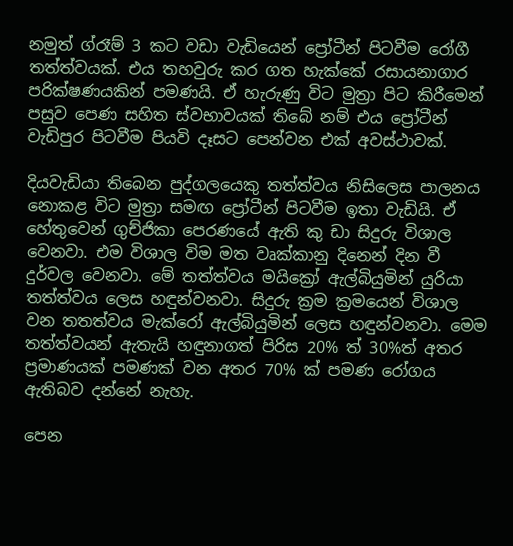නමුත් ග්රෑම් 3 කට වඩා වැඩියෙන් ප්‍රෝටීන් පිටවීම රෝගී තත්ත්වයක්. එය තහවුරු කර ගත හැක්කේ රසායනාගාර පරික්ෂණයකින් පමණයි. ඒ හැරුණු විට මුත්‍රා පිට කිරීමෙන් පසුව පෙණ සහිත ස්වභාවයක් තිබේ නම් එය ප්‍රෝටීන් වැඩිපුර පිටවීම පියවි දෑසට පෙන්වන එක් අවස්ථාවක්.

දියවැඩියා තිබෙන පුද්ගලයෙකු තත්ත්වය නිසිලෙස පාලනය නොකළ විට මුත්‍රා සමඟ ප්‍රෝටීන් පිටවීම ඉතා වැඩියි. ඒ හේතුවෙන් ගුච්ජිකා පෙරණයේ ඇති කු ඩා සිදුරු විශාල වෙනවා. එම විශාල විම මත වෘක්කානු දිනෙන් දින වී දුර්වල වෙනවා. මේ තත්ත්වය මයික්‍රෝ ඇල්බියුමින් යුරියා තත්ත්වය ලෙස හඳුන්වනවා. සිදුරු ක්‍රම ක්‍රමයෙන් විශාල වන තතත්වය මැක්රෝ ඇල්බියුමින් ලෙස හඳුන්වනවා. මෙම තත්ත්වයන් ඇතැයි හඳුනාගත් පිරිස 20% ත් 30%ත් අතර ප්‍රමාණයක් පමණක් වන අතර 70% ක් පමණ රෝගය ඇතිබව දන්නේ නැහැ.

පෙන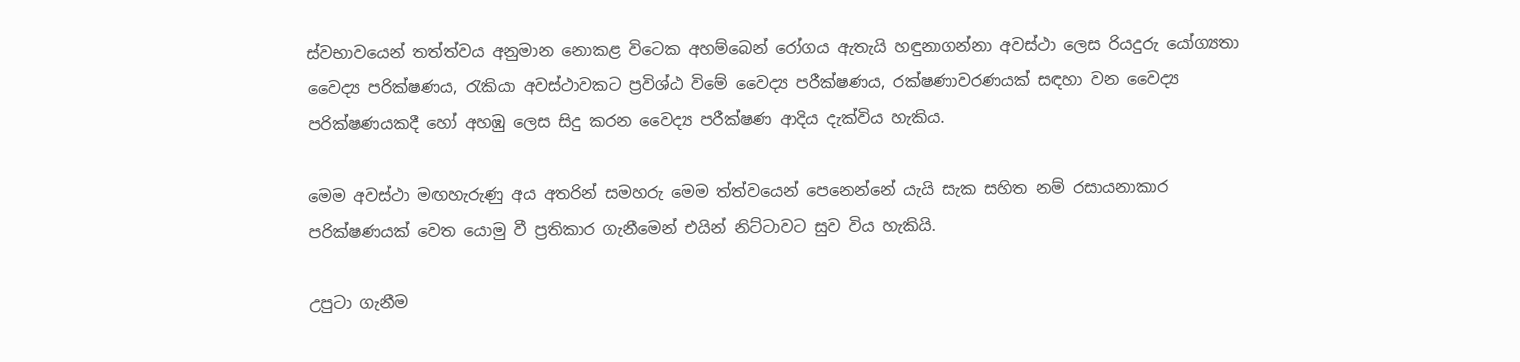ස්වභාවයෙන් තත්ත්වය අනුමාන නොකළ විටෙක අහම්බෙන් රෝගය ඇතැයි හඳුනාගන්නා අවස්ථා ලෙස රියදුරු යෝග්‍යතා වෛද්‍ය පරික්ෂණය, රැකියා අවස්ථාවකට ප්‍රවිශ්ඨ විමේ වෛද්‍ය පරීක්ෂණය, රක්ෂණාවරණයක් සඳහා වන වෛද්‍ය පරික්ෂණයකදී හෝ අහඹු ලෙස සිදු කරන වෛද්‍ය පරීක්ෂණ ආදිය දැක්විය හැකිය.

මෙම අවස්ථා මඟහැරුණු අය අතරින් සමහරු මෙම ත්ත්වයෙන් පෙනෙන්නේ යැයි සැක සහිත නම් රසායනාකාර පරික්ෂණයක් වෙත යොමු වී ප්‍රතිකාර ගැනීමෙන් එයින් නිට්ටාවට සුව විය හැකියි.

උපුටා ගැනීම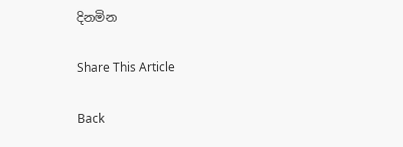දිනමින

Share This Article

Back